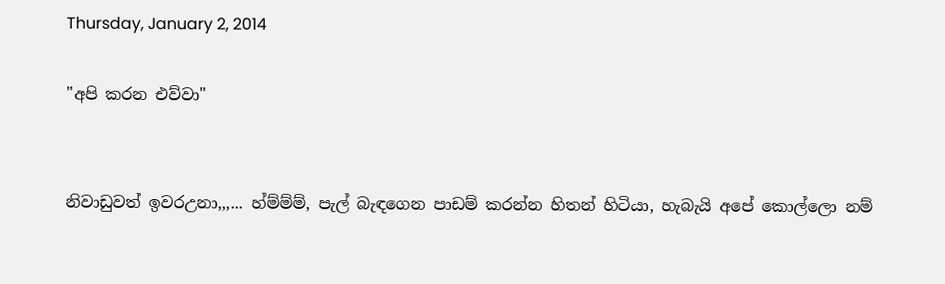Thursday, January 2, 2014

"අපි කරන එව්වා"


නිවාඩුවත් ඉවරඋනා,,,... හ්ම්ම්ම්, පැල් බැඳගෙන පාඩම් කරන්න හිතන් හිටියා, හැබැයි අපේ කොල්ලො නම්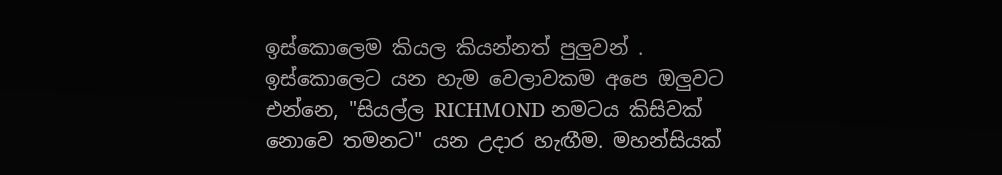ඉස්කොලෙම කියල කියන්නත් පුලුවන් .  ඉස්කොලෙට යන හැම වෙලාවකම අපෙ ඔලුවට එන්නෙ, "සියල්ල RICHMOND නමටය කිසිවක් නොවෙ තමනට" යන උදාර හැඟීම. මහන්සියක්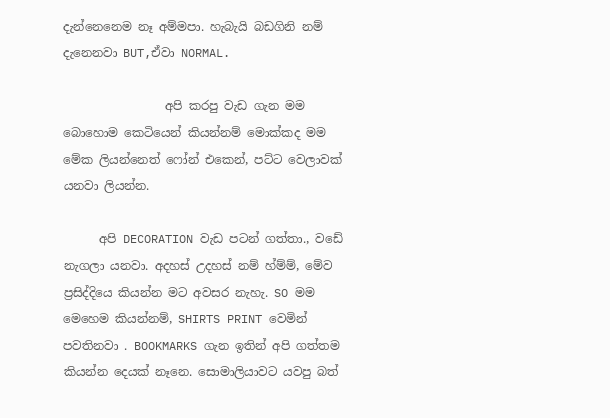දැන්නෙනෙම නෑ අම්මපා. හැබැයි බඩගිනි නම් දැනෙනවා BUT,ඒවා NORMAL.

                 අපි කරපු වැඩ ගැන මම බොහොම කෙටියෙන් කියන්නම් මොක්කද මම මේක ලියන්නෙත් ෆෝන් එකෙන්, පට්ට වෙලාවක් යනවා ලි‍යන්න.

      අපි DECORATION වැඩ පටන් ගත්තා., වඩේ නැගලා යනවා. අදහස් උදහස් නම් හ්ම්ම්, මේව ප්‍රසිද්දියෙ කියන්න මට අවසර නැහැ. SO මම මෙහෙම කියන්නම්, SHIRTS PRINT වෙමින් පවතිනවා . BOOKMARKS ගැන ඉතින් අපි ගත්තම කියන්න දෙයක් නෑනෙ. සොමාලියාවට යවපු බත්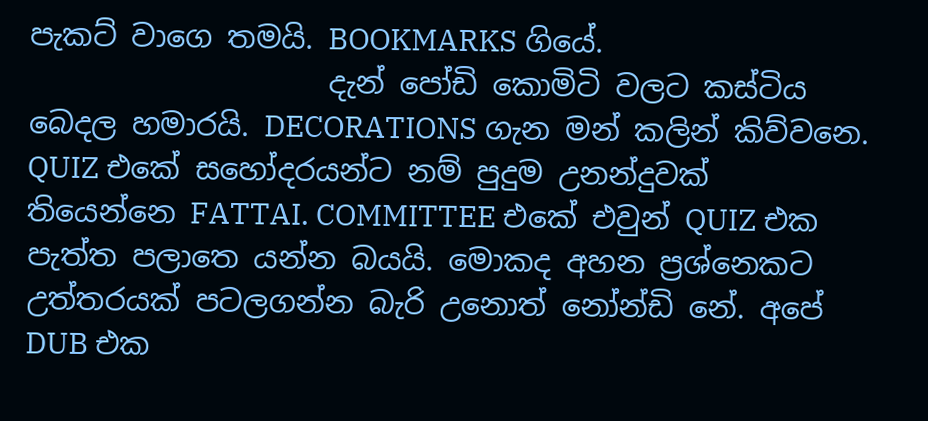පැකට් වාගෙ තමයි. BOOKMARKS ගියේ.
                    දැන් පෝඩි කොමිටි වලට කස්ටිය බෙදල හමාරයි. DECORATIONS ගැන මන් කලින් කිව්වනෙ. QUIZ එකේ සහෝදරයන්ට නම් පුදුම උනන්දුවක් තියෙන්නෙ FATTAI. COMMITTEE එකේ එවුන් QUIZ එක පැත්ත පලාතෙ යන්න බයයි. මොකද අහන ප්‍රශ්නෙකට උත්තර‍යක් පටලගන්න බැරි උනොත් නෝන්ඩි නේ. අපේ DUB එක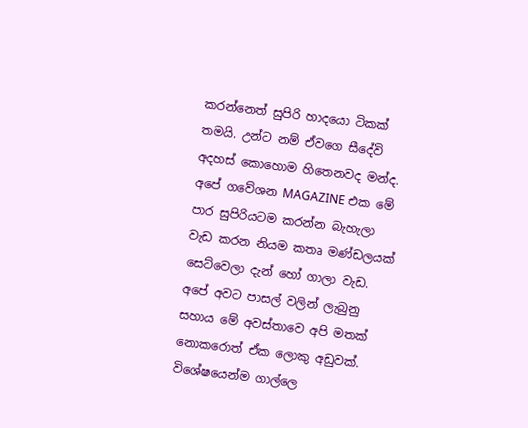කරන්නෙත් සුපිරි හාදයො ටිකක් තමයි. උන්ට නම් ඒවගෙ සීදේවි අදහස් කොහොම හිතෙනවද මන්ද. අපේ ගවේශන MAGAZINE එක මේ පාර සුපිරියටම කරන්න බැහැලා වැඩ කරන නියම කතෘ මණ්ඩලයක් සෙට්වෙලා දැන් හෝ ගාලා වැඩ. අපේ අවට පාසල් වලින් ලැබුනු සහාය මේ අවස්තාවෙ අපි මතක් නොකරොත් ඒක ලොකු අඩුවක්. විශේෂයෙන්ම ගාල්ලෙ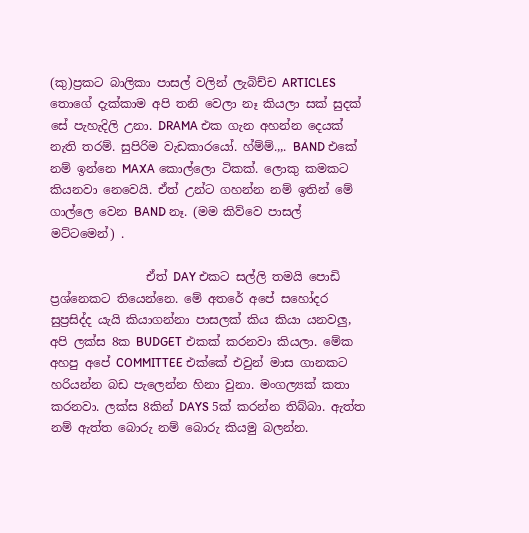(කු)ප්‍රකට බාලිකා පාසල් වලින් ලැබිච්ච ARTICLES තොගේ දැක්කාම අපි තනි වෙලා නෑ කියලා සක් සුදක් සේ පැහැදිලි උනා. DRAMA එක ගැන අහන්න දෙයක් නැති තරම්. සුපිරිම වැඩකාරයෝ. හ්ම්ම්.,,. BAND එකේ නම් ඉන්නෙ MAXA කොල්ලො ටිකක්. ලොකු කමකට කියනවා නෙවෙයි. ඒත් උන්ට ගහන්න නම් ඉතින් මේ ගාල්ලෙ වෙන BAND නෑ. (මම කිව්වෙ පාසල් මට්ටමෙන්) .

                ඒත් DAY එකට සල්ලි තමයි පොඩි ප්‍රශ්නෙකට තියෙන්නෙ. මේ අතරේ අපේ සහෝද‍ර සුප්‍රසිද්ද යැයි කියාගන්නා පාසලක් කිය කියා යනවලු, අපි ලක්ස 8ක BUDGET එකක් කරනවා කියලා. මේක අහපු අපේ COMMITTEE එක්කේ එවුන් මාස ගානකට හරියන්න බඩ පැලෙන්න හිනා වුනා. මංගල්‍යක් කතා කරනවා. ලක්ස 8කින් DAYS 5ක් ක‍රන්න තිබ්බා. ඇත්ත නම් ඇත්ත බොරු නම් බොරු කියමු බලන්න.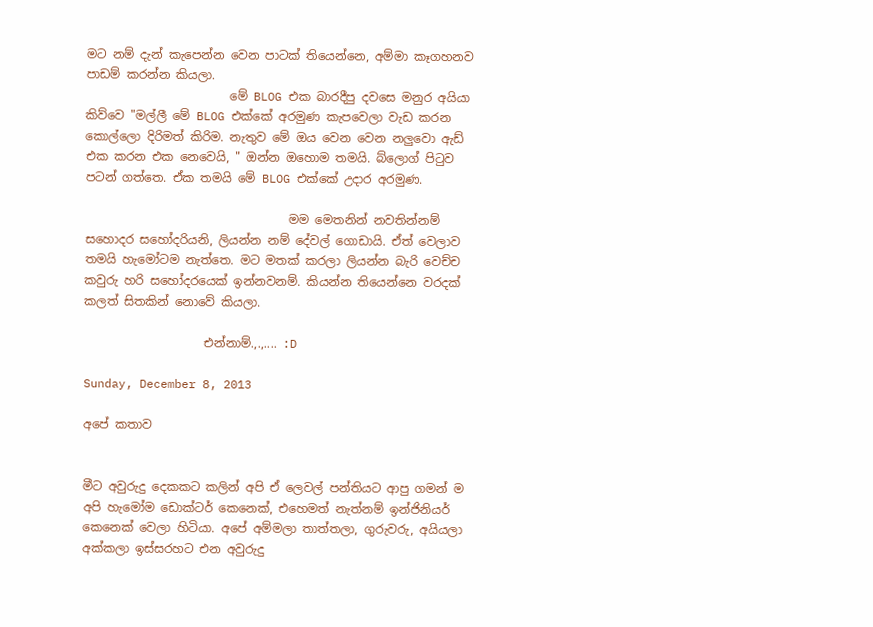මට නම් දැන් කැපෙන්න වෙන පාටක් තියෙන්නෙ, අම්මා කෑගහනව පාඩම් කරන්න කියලා.
                        මේ BLOG එක බාරදීපු දවසෙ මනුර අයියා කිව්වෙ "මල්ලී මේ BLOG එක්කේ අරමුණ කැපවෙලා වැඩ කරන කොල්ලො දිරිමත් කිරිම. නැතුව මේ ඔය වෙන වෙන නලුවො ඇඩ් එක කරන එක නෙවෙයි, " ඔන්න ඔහොම තමයි. බ්ලොග් පිටුව පටන් ගත්තෙ. ඒක තමයි මේ BLOG එක්කේ උදාර අරමුණ.

                                  මම මෙතනින් නවතින්නම් සහොදර සහෝදරියනි, ලියන්න නම් දේවල් ගොඩායි. ඒත් වෙලාව තමයි හැමෝටම නැත්තෙ. මට මතක් කරලා ලියන්න බැරි වෙච්ච කවුරු හරි සහෝදරයෙක් ඉන්නවනම්. කියන්න තියෙන්නෙ වරදක් කලත් සිතකින් නොවේ කියලා.

                    එන්නාම්.,.,.... :D

Sunday, December 8, 2013

අපේ කතාව


මීට අවුරුදු දෙකකට කලින් අපි ඒ ලෙවල් පන්තියට ආපු ගමන් ම අපි හැමෝම ඩොක්ටර් කෙනෙක්, එහෙමත් නැත්නම් ඉන්ජිනියර් කෙනෙක් වෙලා හිටි‍යා. අපේ අම්මලා තාත්තලා, ගුරුවරු, අයියලා අක්කලා ඉස්සරහට එන අවුරුදු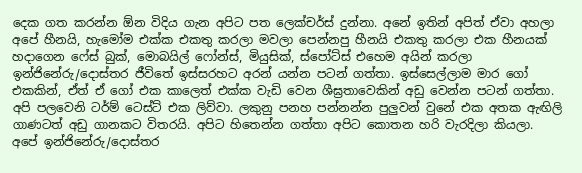දෙක ගත කරන්න ඕන විදිය ගැන අපිට පත ලෙක්චර්ස් දුන්නා. අනේ ඉතින් අපිත් ඒවා අහලා අපේ හීනයි, හැමෝම එක්ක එකතු කරලා මවලා පෙන්නපු හීනයි එකතු කරලා එක හීනයක් හදාගෙන ෆේස් බුක්, මොබයිල් ෆෝන්ස්, මියුසික්, ස්පෝට්ස් එහෙම අයින් කරලා ඉන්ජිනේරු/දොස්තර ජීවිතේ ඉස්සරහට අරන් යන්න පටන් ගත්තා. ඉස්සෙල්ලාම මාර ගෝ එකකින්, ඒත් ඒ ගෝ එක කාලෙත් එක්ක වැඩි වෙන ශීඝ්‍රතාවෙකින් අඩු වෙන්න පටන් ගත්තා. අපි පලවෙනි ටර්ම් ටෙස්ට් එක ලිව්වා. ලකුනු පනහ පන්නන්න පුලුවන් වුනේ එක අතක ඇඟිලි ගාණටත් අඩු ගානකට විතරයි. අපිට හිතෙන්න ගත්තා අපිට කොතන හරි වැරදිලා කියලා. අපේ ඉන්ජිනේරු/දොස්තර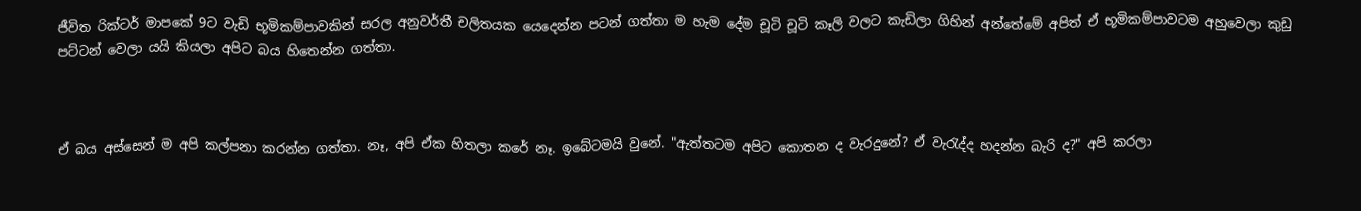ජීවිත රික්ටර් මාපකේ 9ට වැඩි භූමිකම්පාවකින් සරල අනුවර්තී චලිතයක යෙදෙන්න පටන් ගත්තා ම හැම දේම චූටි චූටි කෑලි වලට කැඩිලා ගිහින් අන්තේමේ අපිත් ඒ භූමිකම්පාවටම අහුවෙලා කුඩු පට්ටන් වෙලා යයි කියලා අපිට බය හිතෙන්න ගත්තා.



ඒ බය අස්සෙන් ම අපි කල්පනා කරන්න ගත්තා. නෑ, අපි ඒක හිතලා කරේ නෑ. ඉබේටමයි වුනේ. "ඇත්තටම අපිට කොතන ද වැරදුනේ? ඒ වැරැද්ද හදන්න බැරි ද?" අපි කරලා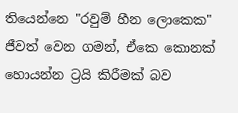තියෙන්නෙ "රවුම් හීන ලොකෙක" ජීවත් වෙන ගමන්, ඒකෙ කොනක් හොයන්න ට්‍රයි කිරීමක් බව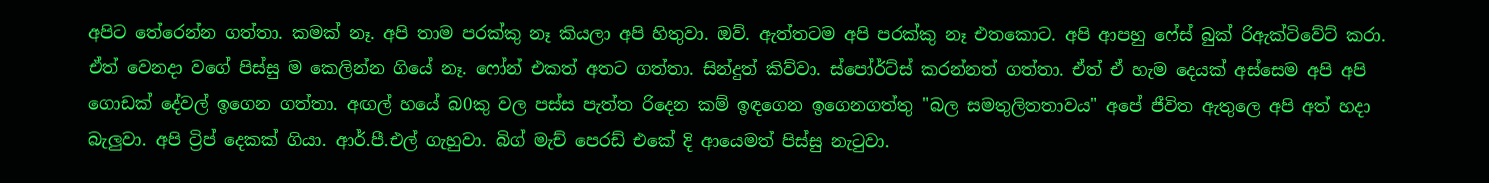අපිට තේරෙන්න ගත්තා. කමක් නෑ. අපි තාම පරක්කු නෑ කියලා අපි හිතුවා. ඔව්. ඇත්තටම අපි පරක්කු නෑ එතකොට. අපි ආපහු ෆේස් බුක් රිඇක්ටිවේට් කරා. ඒත් වෙනදා වගේ පිස්සු ම කෙලින්න ගියේ නෑ. ෆෝන් එකත් අතට ගත්තා. සින්දුත් කිව්වා. ස්පෝර්ට්ස් කරන්නත් ගත්තා. ඒත් ඒ හැම දෙයක් අස්සෙම අපි අපි ගොඩක් දේවල් ඉගෙන ගත්තා. අඟල් හයේ බ0කු වල පස්ස පැත්ත රිදෙන කම් ඉඳගෙන ඉගෙනගත්තු "බල සමතුලිතතාවය" අපේ ජීවිත ඇතුලෙ අපි අත් හදා බැලුවා. අපි ට්‍රිප් දෙකක් ගියා. ආර්.පී.එල් ගැහුවා. බිග් මැච් පෙරඩ් එකේ දි ආයෙමත් පිස්සු නැටුවා.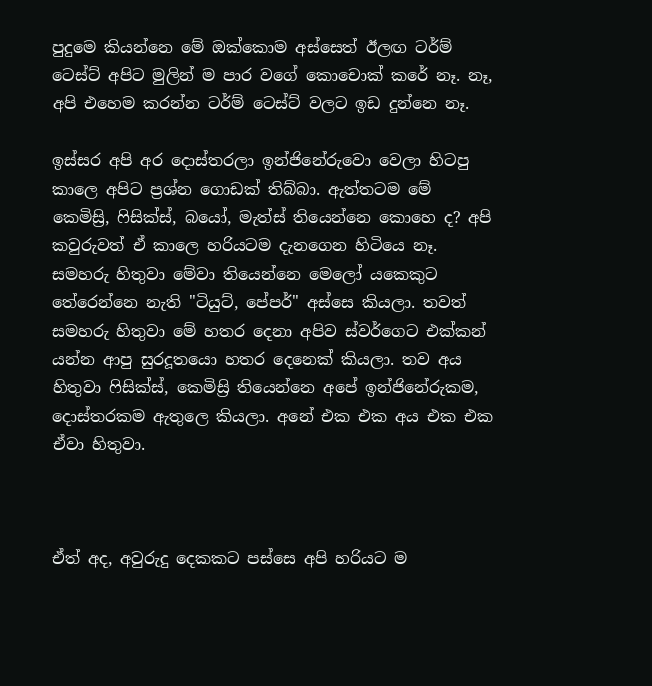පුදුමෙ කියන්නෙ මේ ඔක්කොම අස්සෙත් ඊලඟ ටර්ම් ටෙස්ට් අපිට මුලින් ම පාර වගේ කොචොක් කරේ නෑ. නෑ, අපි එහෙම කරන්න ටර්ම් ටෙස්ට් වලට ඉඩ දුන්නෙ නෑ.

ඉස්සර අපි අර දොස්තරලා ඉන්ජිනේරුවො වෙලා හිටපු කාලෙ අපිට ප්‍රශ්න ගොඩක් තිබ්බා. ඇත්තටම මේ කෙමිස්‍රි, ෆිසික්ස්, බයෝ, මැත්ස් තියෙන්නෙ කොහෙ ද? අපි කවුරුවත් ඒ කාලෙ හරියටම දැනගෙන හිටියෙ නෑ. සමහරු හිතුවා මේවා තියෙන්නෙ මෙලෝ යකෙකුට තේරෙන්නෙ නැති "ටියුට්, පේපර්" අස්සෙ කියලා. තවත් සමහරු හිතුවා මේ හතර දෙනා අපිව ස්වර්ගෙට එක්කන් යන්න ආපු සුරදූතයො හතර දෙනෙක් කියලා. තව අය හිතුවා ෆිසික්ස්, කෙමිස්‍රි තියෙන්නෙ අපේ ඉන්ජිනේරුකම, දොස්තරකම ඇතුලෙ කියලා. අනේ එක එක අය එක එක ඒවා හිතුවා.



ඒත් අද, අවුරුදු දෙකකට පස්සෙ අපි හරියට ම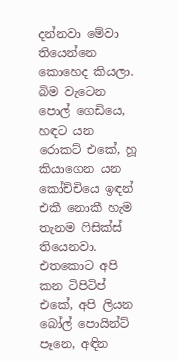දන්නවා මේවා තියෙන්නෙ කොහෙද කියලා. බිම වැටෙන පොල් ගෙඩියෙ, හඳට යන රොකට් එකේ, හූ කියාගෙන යන කෝච්චියෙ ඉඳන් එකී නොකී හැම තැනම ෆිසික්ස් තියෙනවා. එතකොට අපි කන ටිපිටිප් එකේ, අපි ලියන බෝල් පොයින්ට් පෑනෙ, අඳින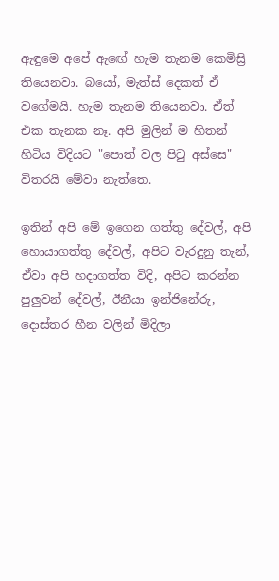ඇඳුමෙ අපේ ඇඟේ හැම තැනම කෙමිස්‍රි තියෙනවා. බයෝ, මැත්ස් දෙකත් ඒ වගේමයි. හැම තැනම තියෙනවා. ඒත් එක තැනක නෑ. අපි මුලින් ම හිතන් හිටිය විදියට "පොත් වල පිටු අස්සෙ" විතරයි මේවා නැත්තෙ.

ඉතින් අපි මේ ඉගෙන ගත්තු දේවල්, අපි හොයාගත්තු දේවල්, අපිට වැරදුනු තැන්, ඒවා අපි හදාගත්ත විදි, අපිට කරන්න පුලුවන් දේවල්, ඊනීයා ඉන්ජිනේරු, දොස්තර හීන වලින් මිදිලා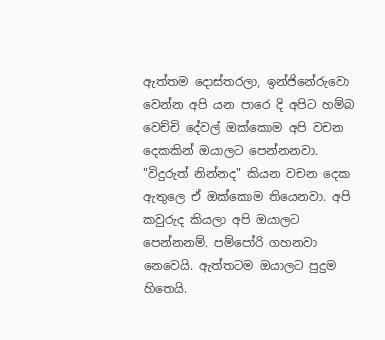ඇත්තම දොස්තරලා, ඉන්ජිනේරුවො වෙන්න අපි යන පාරෙ දි අපිට හම්බ වෙච්චි දේවල් ඔක්කොම අපි වචන දෙකකින් ඔයාලට පෙන්නනවා. "විදුරුත් නින්නද" කියන වචන දෙක ඇතුලෙ ඒ ඔක්කොම තියෙනවා. අපි කවුරුද කියලා අපි ඔයාලට පෙන්නනම්. පම්පෝරි ගහනවා නෙවෙයි. ඇත්තටම ඔයාලට පුදුම හිතෙයි.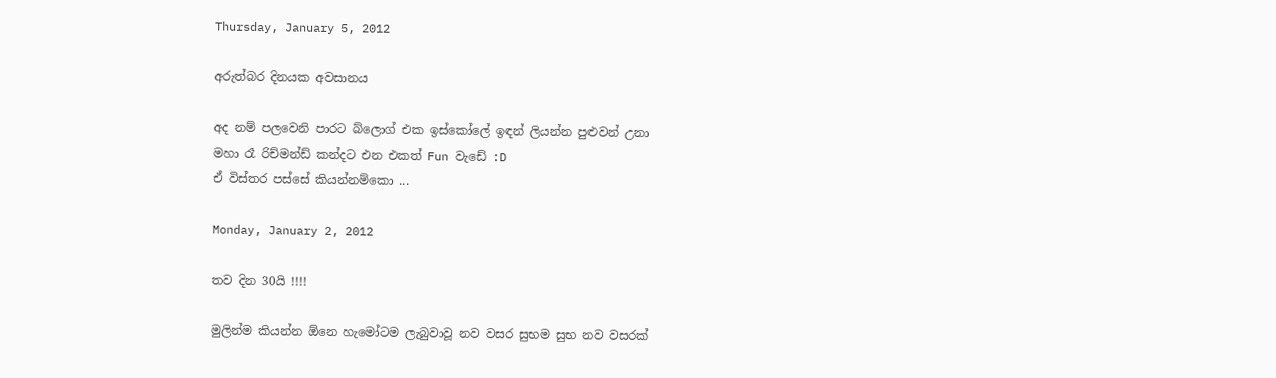Thursday, January 5, 2012

අරුත්බර දිනයක අවසානය

අද නම් පලවෙනි පාරට බ්ලොග් එක ඉස්කෝලේ ඉඳන් ලියන්න පුළුවන් උනා
මහා රෑ රිච්මන්ඩ් කන්දට එන එකත් Fun වැඩේ :D
ඒ විස්තර පස්සේ කියන්නම්කො ...

Monday, January 2, 2012

තව දින 30යි !!!!

මුලින්ම කියන්න ඕනෙ හැමෝටම ලැබුවාවූ නව වසර සුභම සුභ නව වසරක්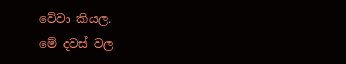වේවා කියල.
මේ දවස් වල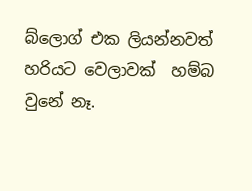බ්ලොග් එක ලියන්නවත් හරියට වෙලාවක්  හම්බ වුනේ නෑ.